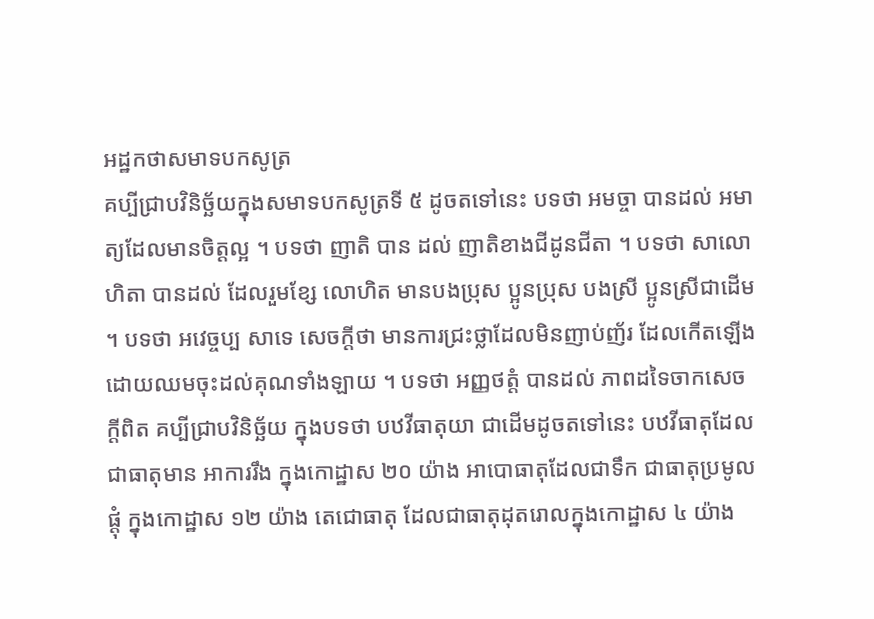អដ្ឋកថាសមាទបកសូត្រ
គប្បីជ្រាបវិនិច្ឆ័យក្នុងសមាទបកសូត្រទី ៥ ដូចតទៅនេះ បទថា អមច្ចា បានដល់ អមាត្យដែលមានចិត្តល្អ ។ បទថា ញាតិ បាន ដល់ ញាតិខាងជីដូនជីតា ។ បទថា សាលោហិតា បានដល់ ដែលរួមខ្សែ លោហិត មានបងប្រុស ប្អូនប្រុស បងស្រី ប្អូនស្រីជាដើម ។ បទថា អវេច្ចប្ប សាទេ សេចក្តីថា មានការជ្រះថ្លាដែលមិនញាប់ញ័រ ដែលកើតឡើង ដោយឈមចុះដល់គុណទាំងឡាយ ។ បទថា អញ្ញថត្តំ បានដល់ ភាពដទៃចាកសេចក្តីពិត គប្បីជ្រាបវិនិច្ឆ័យ ក្នុងបទថា បឋវីធាតុយា ជាដើមដូចតទៅនេះ បឋវីធាតុដែលជាធាតុមាន អាការរឹង ក្នុងកោដ្ឋាស ២០ យ៉ាង អាបោធាតុដែលជាទឹក ជាធាតុប្រមូលផ្តុំ ក្នុងកោដ្ឋាស ១២ យ៉ាង តេជោធាតុ ដែលជាធាតុដុតរោលក្នុងកោដ្ឋាស ៤ យ៉ាង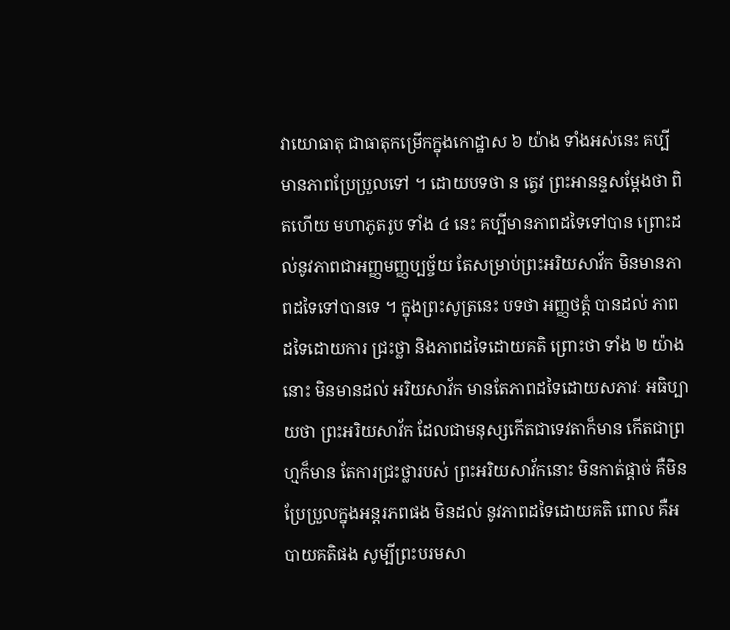វាយោធាតុ ជាធាតុកម្រើកក្នុងកោដ្ឋាស ៦ យ៉ាង ទាំងអស់នេះ គប្បី មានភាពប្រែប្រួលទៅ ។ ដោយបទថា ន ត្វេវ ព្រះអានន្ទសម្តែងថា ពិតហើយ មហាភូតរូប ទាំង ៤ នេះ គប្បីមានភាពដទៃទៅបាន ព្រោះដល់នូវភាពជាអញ្ញមញ្ញប្បច្ច័យ តែសម្រាប់ព្រះអរិយសាវ័ក មិនមានភាពដទៃទៅបានទេ ។ ក្នុងព្រះសូត្រនេះ បទថា អញ្ញថត្តំ បានដល់ ភាពដទៃដោយការ ជ្រះថ្លា និងភាពដទៃដោយគតិ ព្រោះថា ទាំង ២ យ៉ាងនោះ មិនមានដល់ អរិយសាវ័ក មានតែភាពដទៃដោយសភាវៈ អធិប្បាយថា ព្រះអរិយសាវ័ក ដែលជាមនុស្សកើតជាទេវតាក៏មាន កើតជាព្រហ្មក៏មាន តែការជ្រះថ្លារបស់ ព្រះអរិយសាវ័កនោះ មិនកាត់ផ្តាច់ គឺមិនប្រែប្រួលក្នុងអន្តរភពផង មិនដល់ នូវភាពដទៃដោយគតិ ពោល គឺអបាយគតិផង សូម្បីព្រះបរមសា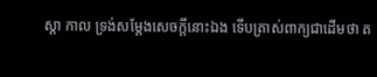ស្តា កាល ទ្រង់សម្តែងសេចក្តីនោះឯង ទើបត្រាស់ពាក្យជាដើមថា ត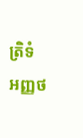ត្រិទំ អញ្ញថ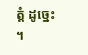ត្តំ ដូច្នេះ ។